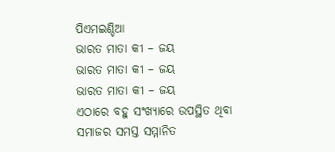ପିଏମଇଣ୍ଡିଆ
ଭାରତ ମାତା କୀ – ଜୟ
ଭାରତ ମାତା କୀ – ଜୟ
ଭାରତ ମାତା କୀ – ଜୟ
ଏଠାରେ ବହୁ ସଂଖ୍ୟାରେ ଉପସ୍ଥିତ ଥିବା ସମାଜର ସମସ୍ତ ସମ୍ମାନିତ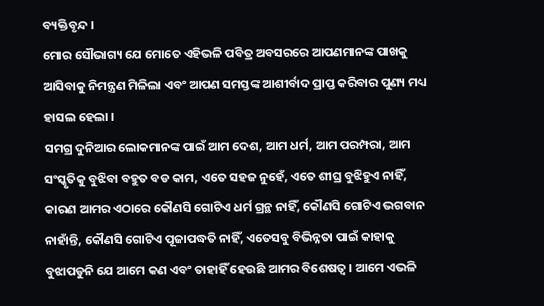ବ୍ୟକ୍ତିବୃନ୍ଦ ।
ମୋର ସୌଭାଗ୍ୟ ଯେ ମୋତେ ଏହିଭଳି ପବିତ୍ର ଅବସରରେ ଆପଣମାନଙ୍କ ପାଖକୁ ଆସିବାକୁ ନିମନ୍ତ୍ରଣ ମିଳିଲା ଏବଂ ଆପଣ ସମସ୍ତଙ୍କ ଆଶୀର୍ବାଦ ପ୍ରାପ୍ତ କରିବାର ପୁଣ୍ୟ ମଧ୍ୟ ହାସଲ ହେଲା ।
ସମଗ୍ର ଦୁନିଆର ଲୋକମାନଙ୍କ ପାଇଁ ଆମ ଦେଶ, ଆମ ଧର୍ମ, ଆମ ପରମ୍ପରା, ଆମ ସଂସ୍କୃତିକୁ ବୁଝିବା ବହୁତ ବଡ କାମ, ଏତେ ସହଜ ନୁହେଁ, ଏତେ ଶୀଘ୍ର ବୁଝିହୁଏ ନାହିଁ, କାରଣ ଆମର ଏଠାରେ କୌଣସି ଗୋଟିଏ ଧର୍ମ ଗ୍ରନ୍ଥ ନାହିଁ, କୌଣସି ଗୋଟିଏ ଭଗବାନ ନାହାଁନ୍ତି, କୌଣସି ଗୋଟିଏ ପୂଜାପଦ୍ଧତି ନାହିଁ, ଏତେସବୁ ବିଭିନ୍ନତା ପାଇଁ କାହାକୁ ବୁଝାପଡୁନି ଯେ ଆମେ କଣ ଏବଂ ତାହାହିଁ ହେଉଛି ଆମର ବିଶେଷତ୍ୱ । ଆମେ ଏଭଳି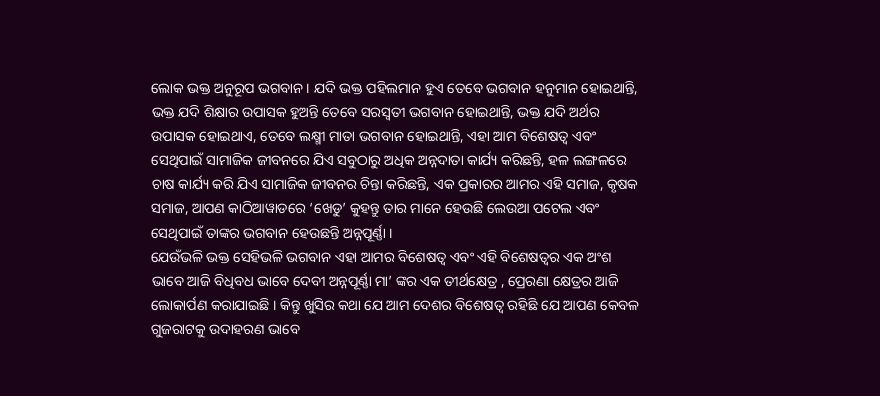ଲୋକ ଭକ୍ତ ଅନୁରୂପ ଭଗବାନ । ଯଦି ଭକ୍ତ ପହିଲମାନ ହୁଏ ତେବେ ଭଗବାନ ହନୁମାନ ହୋଇଥାନ୍ତି, ଭକ୍ତ ଯଦି ଶିକ୍ଷାର ଉପାସକ ହୁଅନ୍ତି ତେବେ ସରସ୍ୱତୀ ଭଗବାନ ହୋଇଥାନ୍ତି, ଭକ୍ତ ଯଦି ଅର୍ଥର ଉପାସକ ହୋଇଥାଏ, ତେବେ ଲକ୍ଷ୍ମୀ ମାତା ଭଗବାନ ହୋଇଥାନ୍ତି, ଏହା ଆମ ବିଶେଷତ୍ୱ ଏବଂ ସେଥିପାଇଁ ସାମାଜିକ ଜୀବନରେ ଯିଏ ସବୁଠାରୁ ଅଧିକ ଅନ୍ନଦାତା କାର୍ଯ୍ୟ କରିଛନ୍ତି, ହଳ ଲଙ୍ଗଳରେ ଚାଷ କାର୍ଯ୍ୟ କରି ଯିଏ ସାମାଜିକ ଜୀବନର ଚିନ୍ତା କରିଛନ୍ତି, ଏକ ପ୍ରକାରର ଆମର ଏହି ସମାଜ, କୃଷକ ସମାଜ, ଆପଣ କାଠିଆୱାଡରେ ‘ଖେଡୁ’ କୁହନ୍ତୁ ତାର ମାନେ ହେଉଛି ଲେଉଆ ପଟେଲ ଏବଂ ସେଥିପାଇଁ ତାଙ୍କର ଭଗବାନ ହେଉଛନ୍ତି ଅନ୍ନପୂର୍ଣ୍ଣା ।
ଯେଉଁଭଳି ଭକ୍ତ ସେହିଭଳି ଭଗବାନ ଏହା ଆମର ବିଶେଷତ୍ୱ ଏବଂ ଏହି ବିଶେଷତ୍ୱର ଏକ ଅଂଶ ଭାବେ ଆଜି ବିଧିବଧ ଭାବେ ଦେବୀ ଅନ୍ନପୂର୍ଣ୍ଣା ମା’ ଙ୍କର ଏକ ତୀର୍ଥକ୍ଷେତ୍ର , ପ୍ରେରଣା କ୍ଷେତ୍ରର ଆଜି ଲୋକାର୍ପଣ କରାଯାଇଛି । କିନ୍ତୁ ଖୁସିର କଥା ଯେ ଆମ ଦେଶର ବିଶେଷତ୍ୱ ରହିଛି ଯେ ଆପଣ କେବଳ ଗୁଜରାଟକୁ ଉଦାହରଣ ଭାବେ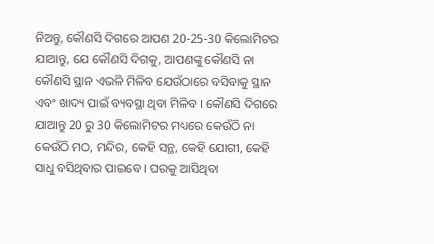ନିଅନ୍ତୁ, କୌଣସି ଦିଗରେ ଆପଣ 20-25-30 କିଲୋମିଟର ଯାଆନ୍ତୁ, ଯେ କୌଣସି ଦିଗକୁ, ଆପଣଙ୍କୁ କୌଣସି ନା କୌଣସି ସ୍ଥାନ ଏଭଳି ମିଳିବ ଯେଉଁଠାରେ ବସିବାକୁ ସ୍ଥାନ ଏବଂ ଖାଦ୍ୟ ପାଇଁ ବ୍ୟବସ୍ଥା ଥିବା ମିଳିବ । କୌଣସି ଦିଗରେ ଯାଆନ୍ତୁ 20 ରୁ 30 କିଲୋମିଟର ମଧ୍ୟରେ କେଉଁଠି ନା କେଉଁଠି ମଠ, ମନ୍ଦିର, କେହି ସନ୍ଥ, କେହି ଯୋଗୀ, କେହି ସାଧୁ ବସିଥିବାର ପାଇବେ । ଘରକୁ ଆସିଥିବା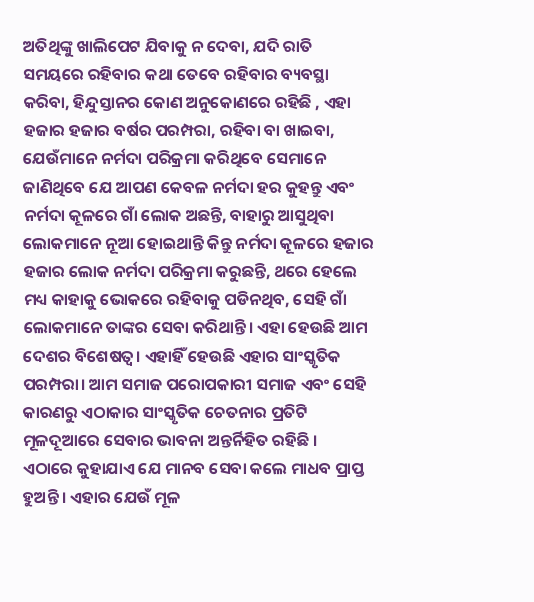ଅତିଥିଙ୍କୁ ଖାଲିପେଟ ଯିବାକୁ ନ ଦେବା, ଯଦି ରାତି ସମୟରେ ରହିବାର କଥା ତେବେ ରହିବାର ବ୍ୟବସ୍ଥା କରିବା, ହିନ୍ଦୁସ୍ତାନର କୋଣ ଅନୁକୋଣରେ ରହିଛି , ଏହା ହଜାର ହଜାର ବର୍ଷର ପରମ୍ପରା, ରହିବା ବା ଖାଇବା, ଯେଉଁମାନେ ନର୍ମଦା ପରିକ୍ରମା କରିଥିବେ ସେମାନେ ଜାଣିଥିବେ ଯେ ଆପଣ କେବଳ ନର୍ମଦା ହର କୁହନ୍ତୁ ଏବଂ ନର୍ମଦା କୂଳରେ ଗାଁ ଲୋକ ଅଛନ୍ତି, ବାହାରୁ ଆସୁଥିବା ଲୋକମାନେ ନୂଆ ହୋଇଥାନ୍ତି କିନ୍ତୁ ନର୍ମଦା କୂଳରେ ହଜାର ହଜାର ଲୋକ ନର୍ମଦା ପରିକ୍ରମା କରୁଛନ୍ତି, ଥରେ ହେଲେ ମଧ୍ୟ କାହାକୁ ଭୋକରେ ରହିବାକୁ ପଡିନଥିବ, ସେହି ଗାଁ ଲୋକମାନେ ତାଙ୍କର ସେବା କରିଥାନ୍ତି। ଏହା ହେଉଛି ଆମ ଦେଶର ବିଶେଷତ୍ୱ। ଏହାହିଁ ହେଉଛି ଏହାର ସାଂସ୍କୃତିକ ପରମ୍ପରା। ଆମ ସମାଜ ପରୋପକାରୀ ସମାଜ ଏବଂ ସେହି କାରଣରୁ ଏଠାକାର ସାଂସ୍କୃତିକ ଚେତନାର ପ୍ରତିଟି ମୂଳଦୂଆରେ ସେବାର ଭାବନା ଅନ୍ତର୍ନିହିତ ରହିଛି ।
ଏଠାରେ କୁହାଯାଏ ଯେ ମାନବ ସେବା କଲେ ମାଧବ ପ୍ରାପ୍ତ ହୁଅନ୍ତି । ଏହାର ଯେଉଁ ମୂଳ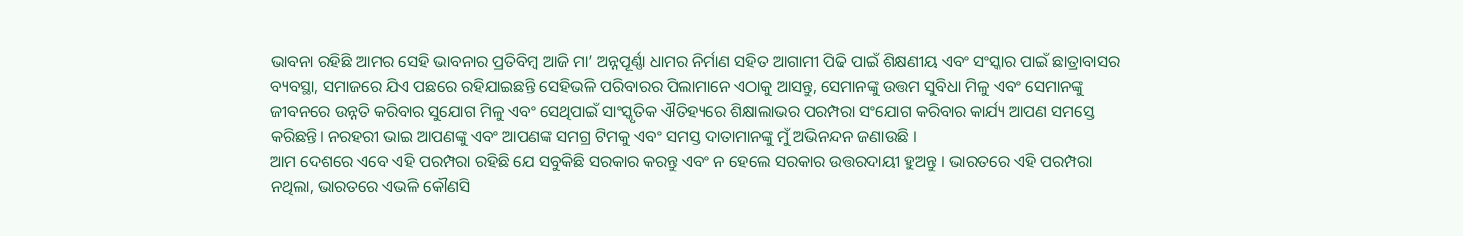ଭାବନା ରହିଛି ଆମର ସେହି ଭାବନାର ପ୍ରତିବିମ୍ବ ଆଜି ମା’ ଅନ୍ନପୂର୍ଣ୍ଣା ଧାମର ନିର୍ମାଣ ସହିତ ଆଗାମୀ ପିଢି ପାଇଁ ଶିକ୍ଷଣୀୟ ଏବଂ ସଂସ୍କାର ପାଇଁ ଛାତ୍ରାବାସର ବ୍ୟବସ୍ଥା, ସମାଜରେ ଯିଏ ପଛରେ ରହିଯାଇଛନ୍ତି ସେହିଭଳି ପରିବାରର ପିଲାମାନେ ଏଠାକୁ ଆସନ୍ତୁ, ସେମାନଙ୍କୁ ଉତ୍ତମ ସୁବିଧା ମିଳୁ ଏବଂ ସେମାନଙ୍କୁ ଜୀବନରେ ଉନ୍ନତି କରିବାର ସୁଯୋଗ ମିଳୁ ଏବଂ ସେଥିପାଇଁ ସାଂସ୍କୃତିକ ଐତିହ୍ୟରେ ଶିକ୍ଷାଲାଭର ପରମ୍ପରା ସଂଯୋଗ କରିବାର କାର୍ଯ୍ୟ ଆପଣ ସମସ୍ତେ କରିଛନ୍ତି। ନରହରୀ ଭାଇ ଆପଣଙ୍କୁ ଏବଂ ଆପଣଙ୍କ ସମଗ୍ର ଟିମକୁ ଏବଂ ସମସ୍ତ ଦାତାମାନଙ୍କୁ ମୁଁ ଅଭିନନ୍ଦନ ଜଣାଉଛି ।
ଆମ ଦେଶରେ ଏବେ ଏହି ପରମ୍ପରା ରହିଛି ଯେ ସବୁକିଛି ସରକାର କରନ୍ତୁ ଏବଂ ନ ହେଲେ ସରକାର ଉତ୍ତରଦାୟୀ ହୁଅନ୍ତୁ । ଭାରତରେ ଏହି ପରମ୍ପରା ନଥିଲା, ଭାରତରେ ଏଭଳି କୌଣସି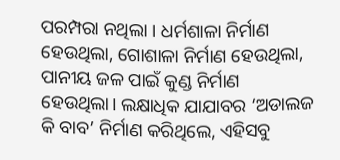ପରମ୍ପରା ନଥିଲା । ଧର୍ମଶାଳା ନିର୍ମାଣ ହେଉଥିଲା, ଗୋଶାଳା ନିର୍ମାଣ ହେଉଥିଲା, ପାନୀୟ ଜଳ ପାଇଁ କୁଣ୍ଡ ନିର୍ମାଣ ହେଉଥିଲା। ଲକ୍ଷାଧିକ ଯାଯାବର ‘ଅଡାଲଜ କି ବାବ’ ନିର୍ମାଣ କରିଥିଲେ, ଏହିସବୁ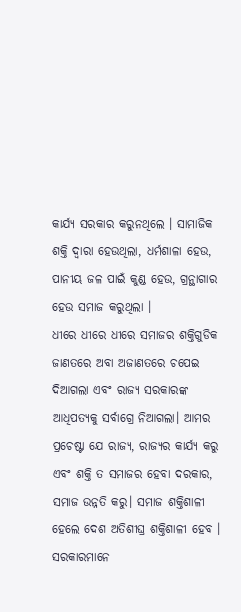କାର୍ଯ୍ୟ ସରକାର କରୁନଥିଲେ । ସାମାଜିକ ଶକ୍ତି ଦ୍ୱାରା ହେଉଥିଲା, ଧର୍ମଶାଳା ହେଉ, ପାନୀୟ ଜଳ ପାଇଁ କୁଣ୍ଡ ହେଉ, ଗ୍ରନ୍ଥାଗାର ହେଉ ସମାଜ କରୁଥିଲା ।
ଧୀରେ ଧୀରେ ଧୀରେ ସମାଜର ଶକ୍ତିଗୁଡିକ ଜାଣତରେ ଅବା ଅଜାଣତରେ ଚପେଇ ଦିଆଗଲା ଏବଂ ରାଜ୍ୟ ସରକାରଙ୍କ ଆଧିପତ୍ୟକୁ ସର୍ବାଗ୍ରେ ନିଆଗଲା। ଆମର ପ୍ରଚେଷ୍ଟା ଯେ ରାଜ୍ୟ, ରାଜ୍ୟର କାର୍ଯ୍ୟ କରୁ ଏବଂ ଶକ୍ତି ତ ସମାଜର ହେବା ଦରକାର, ସମାଜ ଉନ୍ନତି କରୁ। ସମାଜ ଶକ୍ତିଶାଳୀ ହେଲେ ଦେଶ ଅତିଶୀଘ୍ର ଶକ୍ତିଶାଳୀ ହେବ । ସରକାରମାନେ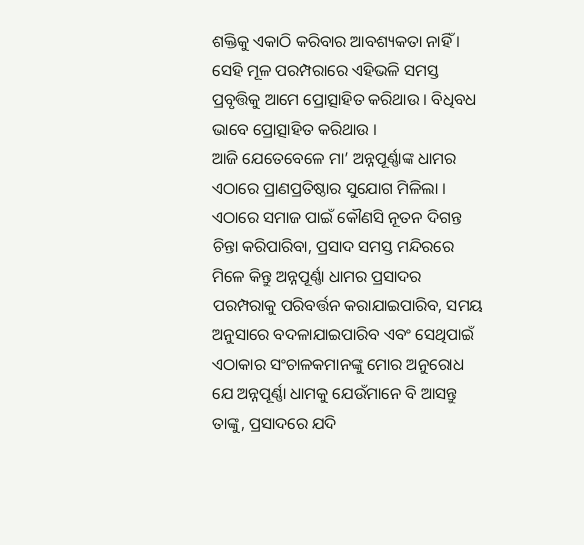ଶକ୍ତିକୁ ଏକାଠି କରିବାର ଆବଶ୍ୟକତା ନାହିଁ । ସେହି ମୂଳ ପରମ୍ପରାରେ ଏହିଭଳି ସମସ୍ତ ପ୍ରବୃତ୍ତିକୁ ଆମେ ପ୍ରୋତ୍ସାହିତ କରିଥାଉ । ବିଧିବଧ ଭାବେ ପ୍ରୋତ୍ସାହିତ କରିଥାଉ ।
ଆଜି ଯେତେବେଳେ ମା’ ଅନ୍ନପୂର୍ଣ୍ଣାଙ୍କ ଧାମର ଏଠାରେ ପ୍ରାଣପ୍ରତିଷ୍ଠାର ସୁଯୋଗ ମିଳିଲା । ଏଠାରେ ସମାଜ ପାଇଁ କୌଣସି ନୂତନ ଦିଗନ୍ତ ଚିନ୍ତା କରିପାରିବା, ପ୍ରସାଦ ସମସ୍ତ ମନ୍ଦିରରେ ମିଳେ କିନ୍ତୁ ଅନ୍ନପୂର୍ଣ୍ଣା ଧାମର ପ୍ରସାଦର ପରମ୍ପରାକୁ ପରିବର୍ତ୍ତନ କରାଯାଇପାରିବ, ସମୟ ଅନୁସାରେ ବଦଳାଯାଇପାରିବ ଏବଂ ସେଥିପାଇଁ ଏଠାକାର ସଂଚାଳକମାନଙ୍କୁ ମୋର ଅନୁରୋଧ ଯେ ଅନ୍ନପୂର୍ଣ୍ଣା ଧାମକୁ ଯେଉଁମାନେ ବି ଆସନ୍ତୁ ତାଙ୍କୁ, ପ୍ରସାଦରେ ଯଦି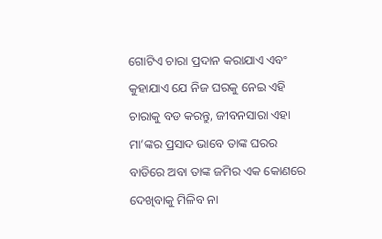ଗୋଟିଏ ଚାରା ପ୍ରଦାନ କରାଯାଏ ଏବଂ କୁହାଯାଏ ଯେ ନିଜ ଘରକୁ ନେଇ ଏହି ଚାରାକୁ ବଡ କରନ୍ତୁ, ଜୀବନସାରା ଏହା ମା’ଙ୍କର ପ୍ରସାଦ ଭାବେ ତାଙ୍କ ଘରର ବାଡିରେ ଅବା ତାଙ୍କ ଜମିର ଏକ କୋଣରେ ଦେଖିବାକୁ ମିଳିବ ନା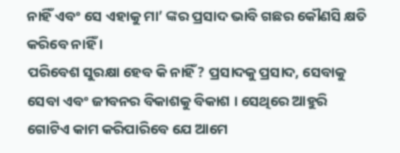ନାହିଁ ଏବଂ ସେ ଏହାକୁ ମା’ ଙ୍କର ପ୍ରସାଦ ଭାବି ଗଛର କୌଣସି କ୍ଷତି କରିବେ ନାହିଁ ।
ପରିବେଶ ସୁରକ୍ଷା ହେବ କି ନାହିଁ? ପ୍ରସାଦକୁ ପ୍ରସାଦ, ସେବାକୁ ସେବା ଏବଂ ଜୀବନର ବିକାଶକୁ ବିକାଶ । ସେଥିରେ ଆହୁରି ଗୋଟିଏ କାମ କରିପାରିବେ ଯେ ଆମେ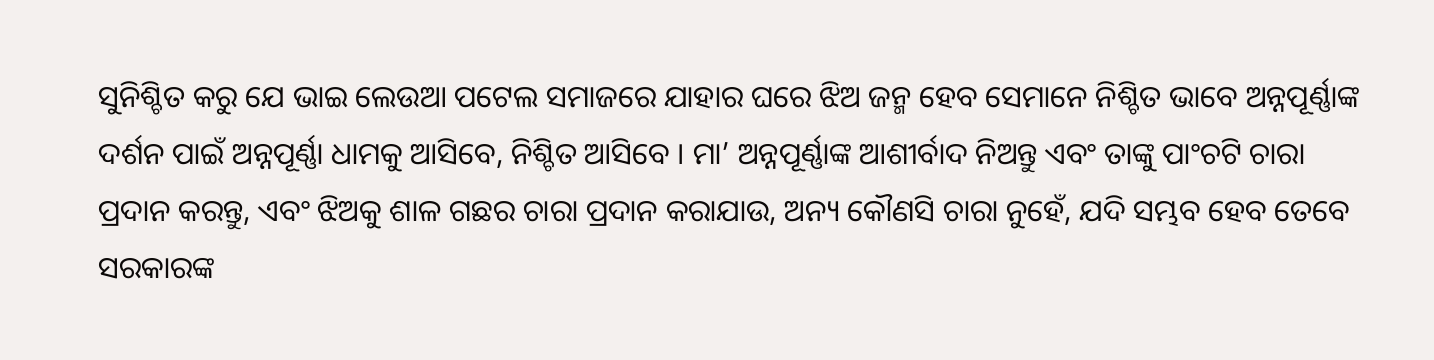ସୁନିଶ୍ଚିତ କରୁ ଯେ ଭାଇ ଲେଉଆ ପଟେଲ ସମାଜରେ ଯାହାର ଘରେ ଝିଅ ଜନ୍ମ ହେବ ସେମାନେ ନିଶ୍ଚିତ ଭାବେ ଅନ୍ନପୂର୍ଣ୍ଣାଙ୍କ ଦର୍ଶନ ପାଇଁ ଅନ୍ନପୂର୍ଣ୍ଣା ଧାମକୁ ଆସିବେ, ନିଶ୍ଚିତ ଆସିବେ । ମା’ ଅନ୍ନପୂର୍ଣ୍ଣାଙ୍କ ଆଶୀର୍ବାଦ ନିଅନ୍ତୁ ଏବଂ ତାଙ୍କୁ ପାଂଚଟି ଚାରା ପ୍ରଦାନ କରନ୍ତୁ, ଏବଂ ଝିଅକୁ ଶାଳ ଗଛର ଚାରା ପ୍ରଦାନ କରାଯାଉ, ଅନ୍ୟ କୌଣସି ଚାରା ନୁହେଁ, ଯଦି ସମ୍ଭବ ହେବ ତେବେ ସରକାରଙ୍କ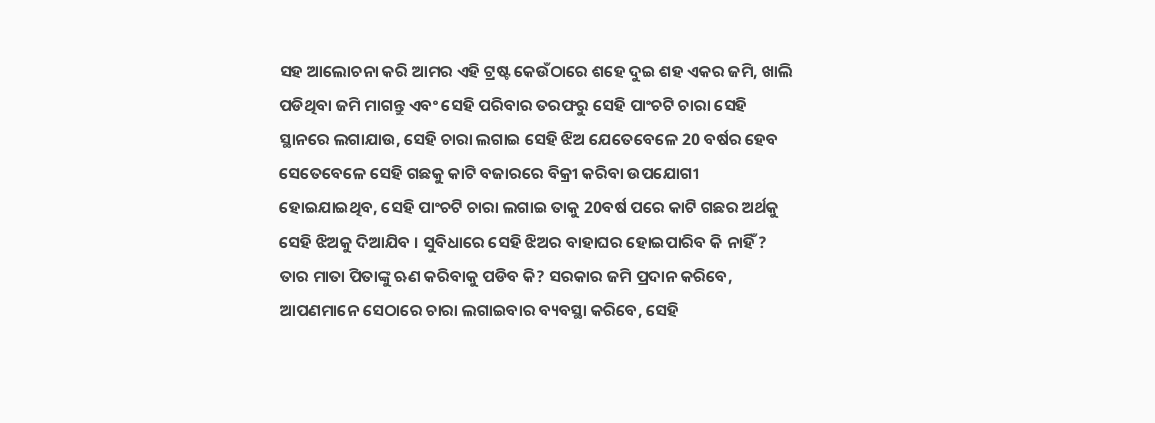ସହ ଆଲୋଚନା କରି ଆମର ଏହି ଟ୍ରଷ୍ଟ କେଉଁଠାରେ ଶହେ ଦୁଇ ଶହ ଏକର ଜମି, ଖାଲି ପଡିଥିବା ଜମି ମାଗନ୍ତୁ ଏବଂ ସେହି ପରିବାର ତରଫରୁ ସେହି ପାଂଚଟି ଚାରା ସେହି ସ୍ଥାନରେ ଲଗାଯାଉ, ସେହି ଚାରା ଲଗାଇ ସେହି ଝିଅ ଯେତେବେଳେ 20 ବର୍ଷର ହେବ ସେତେବେଳେ ସେହି ଗଛକୁ କାଟି ବଜାରରେ ବିକ୍ରୀ କରିବା ଉପଯୋଗୀ ହୋଇଯାଇଥିବ, ସେହି ପାଂଚଟି ଚାରା ଲଗାଇ ତାକୁ 20ବର୍ଷ ପରେ କାଟି ଗଛର ଅର୍ଥକୁ ସେହି ଝିଅକୁ ଦିଆଯିବ । ସୁବିଧାରେ ସେହି ଝିଅର ବାହାଘର ହୋଇପାରିବ କି ନାହିଁ ? ତାର ମାତା ପିତାଙ୍କୁ ଋଣ କରିବାକୁ ପଡିବ କି? ସରକାର ଜମି ପ୍ରଦାନ କରିବେ, ଆପଣମାନେ ସେଠାରେ ଚାରା ଲଗାଇବାର ବ୍ୟବସ୍ଥା କରିବେ, ସେହି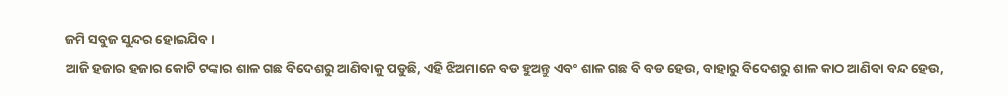ଜମି ସବୁଜ ସୁନ୍ଦର ହୋଇଯିବ ।
ଆଜି ହଜାର ହଜାର କୋଟି ଟଙ୍କାର ଶାଳ ଗଛ ବିଦେଶରୁ ଆଣିବାକୁ ପଡୁଛି, ଏହି ଝିଅମାନେ ବଡ ହୁଅନ୍ତୁ ଏବଂ ଶାଳ ଗଛ ବି ବଡ ହେଉ, ବାହାରୁ ବିଦେଶରୁ ଶାଳ କାଠ ଆଣିବା ବନ୍ଦ ହେଉ,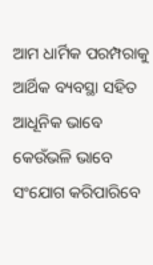ଆମ ଧାର୍ମିକ ପରମ୍ପରାକୁ ଆର୍ଥିକ ବ୍ୟବସ୍ଥା ସହିତ ଆଧୂନିକ ଭାବେ କେଉଁଭଳି ଭାବେ ସଂଯୋଗ କରିପାରିବେ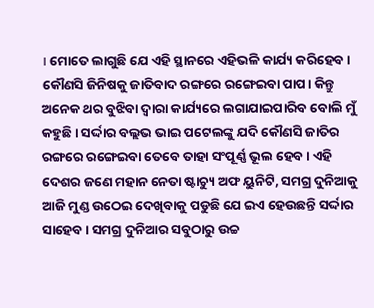। ମୋତେ ଲାଗୁଛି ଯେ ଏହି ସ୍ଥାନରେ ଏହିଭଳି କାର୍ଯ୍ୟ କରିହେବ । କୌଣସି ଜିନିଷକୁ ଜାତିବାଦ ରଙ୍ଗରେ ରଙ୍ଗେଇବା ପାପ। କିନ୍ତୁ ଅନେକ ଥର ବୁଝିବା ଦ୍ୱାରା କାର୍ଯ୍ୟରେ ଲଗାଯାଇପାରିବ ବୋଲି ମୁଁ କହୁଛି । ସର୍ଦ୍ଦାର ବଲ୍ଲଭ ଭାଇ ପଟେଲଙ୍କୁ ଯଦି କୌଣସି ଜାତିର ରଙ୍ଗରେ ରଙ୍ଗେଇବା ତେବେ ତାହା ସଂପୂର୍ଣ୍ଣ ଭୂଲ ହେବ । ଏହି ଦେଶର ଜଣେ ମହାନ ନେତା ଷ୍ଟାଚ୍ୟୁ ଅଫ ୟୁନିଟି, ସମଗ୍ର ଦୁନିଆକୁ ଆଜି ମୁଣ୍ଡ ଉଠେଇ ଦେଖିବାକୁ ପଡୁଛି ଯେ ଇଏ ହେଉଛନ୍ତି ସର୍ଦ୍ଦାର ସାହେବ । ସମଗ୍ର ଦୁନିଆର ସବୁଠାରୁ ଉଚ୍ଚ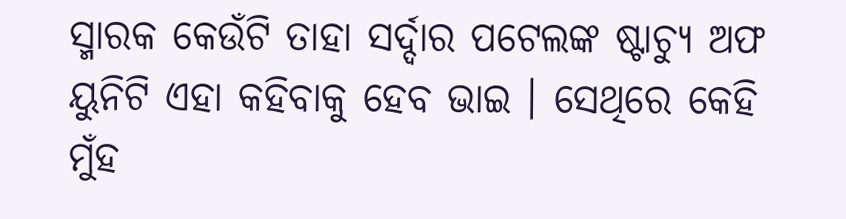ସ୍ମାରକ କେଉଁଟି ତାହା ସର୍ଦ୍ଦାର ପଟେଲଙ୍କ ଷ୍ଟାଚ୍ୟୁ ଅଫ ୟୁନିଟି ଏହା କହିବାକୁ ହେବ ଭାଇ । ସେଥିରେ କେହି ମୁଁହ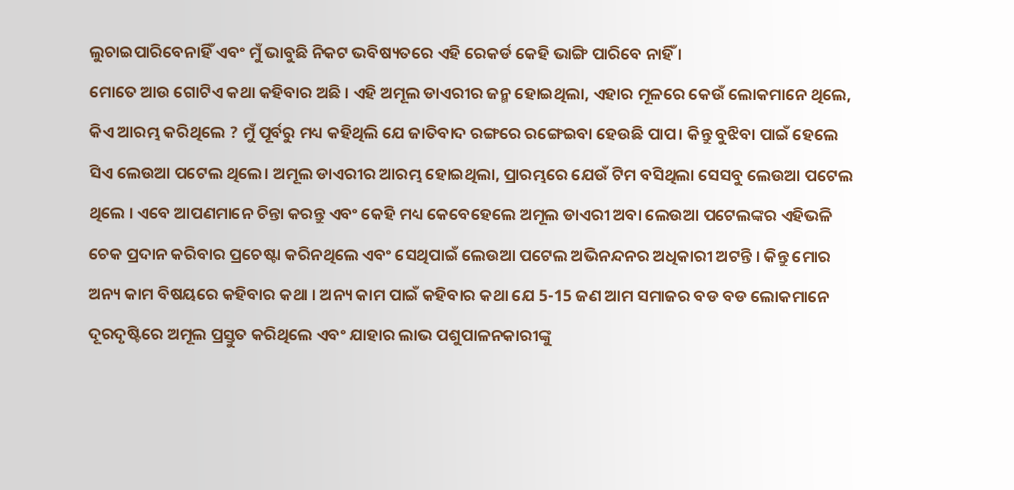ଲୁଚାଇପାରିବେନାହିଁ ଏବଂ ମୁଁ ଭାବୁଛି ନିକଟ ଭବିଷ୍ୟତରେ ଏହି ରେକର୍ଡ କେହି ଭାଙ୍ଗି ପାରିବେ ନାହିଁ ।
ମୋତେ ଆଉ ଗୋଟିଏ କଥା କହିବାର ଅଛି । ଏହି ଅମୂଲ ଡାଏରୀର ଜନ୍ମ ହୋଇଥିଲା, ଏହାର ମୂଳରେ କେଉଁ ଲୋକମାନେ ଥିଲେ, କିଏ ଆରମ୍ଭ କରିଥିଲେ ? ମୁଁ ପୂର୍ବରୁ ମଧ୍ୟ କହିଥିଲି ଯେ ଜାତିବାଦ ରଙ୍ଗରେ ରଙ୍ଗେଇବା ହେଉଛି ପାପ। କିନ୍ତୁ ବୁଝିବା ପାଇଁ ହେଲେ ସିଏ ଲେଉଆ ପଟେଲ ଥିଲେ। ଅମୂଲ ଡାଏରୀର ଆରମ୍ଭ ହୋଇଥିଲା, ପ୍ରାରମ୍ଭରେ ଯେଉଁ ଟିମ ବସିଥିଲା ସେସବୁ ଲେଉଆ ପଟେଲ ଥିଲେ । ଏବେ ଆପଣମାନେ ଚିନ୍ତା କରନ୍ତୁ ଏବଂ କେହି ମଧ୍ୟ କେବେହେଲେ ଅମୂଲ ଡାଏରୀ ଅବା ଲେଉଆ ପଟେଲଙ୍କର ଏହିଭଳି ଚେକ ପ୍ରଦାନ କରିବାର ପ୍ରଚେଷ୍ଟା କରିନଥିଲେ ଏବଂ ସେଥିପାଇଁ ଲେଉଆ ପଟେଲ ଅଭିନନ୍ଦନର ଅଧିକାରୀ ଅଟନ୍ତି । କିନ୍ତୁ ମୋର ଅନ୍ୟ କାମ ବିଷୟରେ କହିବାର କଥା । ଅନ୍ୟ କାମ ପାଇଁ କହିବାର କଥା ଯେ 5-15 ଜଣ ଆମ ସମାଜର ବଡ ବଡ ଲୋକମାନେ ଦୂରଦୃଷ୍ଟିରେ ଅମୂଲ ପ୍ରସ୍ତୁତ କରିଥିଲେ ଏବଂ ଯାହାର ଲାଭ ପଶୁପାଳନକାରୀଙ୍କୁ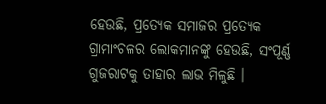ହେଉଛି, ପ୍ରତ୍ୟେକ ସମାଜର ପ୍ରତ୍ୟେକ ଗ୍ରାମାଂଚଳର ଲୋକମାନଙ୍କୁ ହେଉଛି, ସଂପୂର୍ଣ୍ଣ ଗୁଜରାଟକୁ ତାହାର ଲାଭ ମିଳୁଛି ।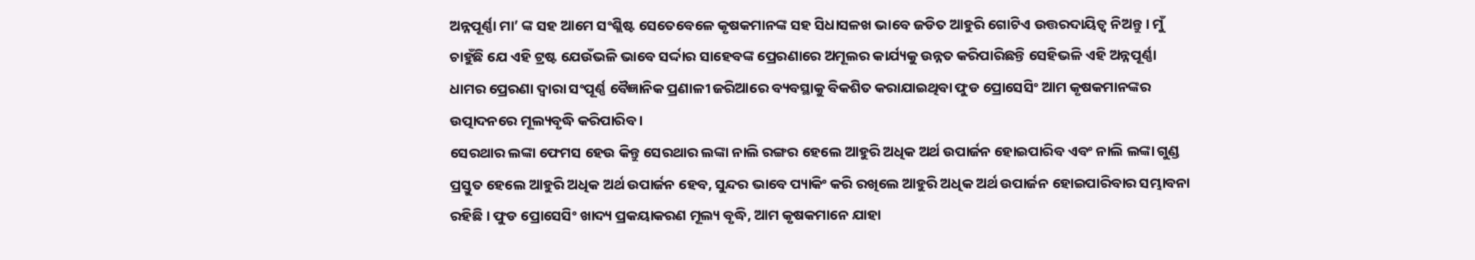ଅନ୍ନପୂର୍ଣ୍ଣା ମା’ ଙ୍କ ସହ ଆମେ ସଂଶ୍ଲିଷ୍ଟ ସେତେବେଳେ କୃଷକମାନଙ୍କ ସହ ସିଧାସଳଖ ଭାବେ ଜଡିତ ଆହୁରି ଗୋଟିଏ ଉତ୍ତରଦାୟିତ୍ୱ ନିଅନ୍ତୁ । ମୁଁ ଚାହୁଁଛି ଯେ ଏହି ଟ୍ରଷ୍ଟ ଯେଉଁଭଳି ଭାବେ ସର୍ଦ୍ଦାର ସାହେବଙ୍କ ପ୍ରେରଣାରେ ଅମୂଲର କାର୍ଯ୍ୟକୁ ଉନ୍ନତ କରିପାରିଛନ୍ତି ସେହିଭଳି ଏହି ଅନ୍ନପୂର୍ଣ୍ଣା ଧାମର ପ୍ରେରଣା ଦ୍ୱାରା ସଂପୂର୍ଣ୍ଣ ବୈଜ୍ଞାନିକ ପ୍ରଣାଳୀ ଜରିଆରେ ବ୍ୟବସ୍ଥାକୁ ବିକଶିତ କରାଯାଇଥିବା ଫୁଡ ପ୍ରୋସେସିଂ ଆମ କୃଷକମାନଙ୍କର ଉତ୍ପାଦନରେ ମୂଲ୍ୟବୃଦ୍ଧି କରିପାରିବ ।
ସେରଥାର ଲଙ୍କା ଫେମସ ହେଉ କିନ୍ତୁ ସେରଥାର ଲଙ୍କା ନାଲି ରଙ୍ଗର ହେଲେ ଆହୁରି ଅଧିକ ଅର୍ଥ ଉପାର୍ଜନ ହୋଇପାରିବ ଏବଂ ନାଲି ଲଙ୍କା ଗୁଣ୍ଡ ପ୍ରସ୍ତୁତ ହେଲେ ଆହୁରି ଅଧିକ ଅର୍ଥ ଉପାର୍ଜନ ହେବ, ସୁନ୍ଦର ଭାବେ ପ୍ୟାକିଂ କରି ରଖିଲେ ଆହୁରି ଅଧିକ ଅର୍ଥ ଉପାର୍ଜନ ହୋଇପାରିବାର ସମ୍ଭାବନା ରହିଛି । ଫୁଡ ପ୍ରୋସେସିଂ ଖାଦ୍ୟ ପ୍ରକୟାକରଣ ମୂଲ୍ୟ ବୃଦ୍ଧି, ଆମ କୃଷକମାନେ ଯାହା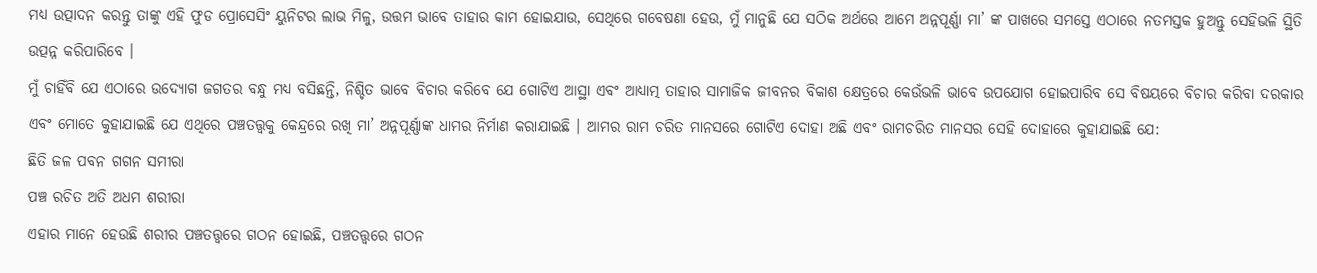ମଧ୍ୟ ଉତ୍ପାଦନ କରନ୍ତୁ ତାଙ୍କୁ ଏହି ଫୁଡ ପ୍ରୋସେସିଂ ୟୁନିଟର ଲାଭ ମିଳୁ, ଉତ୍ତମ ଭାବେ ତାହାର କାମ ହୋଇଯାଉ, ସେଥିରେ ଗବେଷଣା ହେଉ, ମୁଁ ମାନୁଛି ଯେ ସଠିକ ଅର୍ଥରେ ଆମେ ଅନ୍ନପୂର୍ଣ୍ଣା ମା’ ଙ୍କ ପାଖରେ ସମସ୍ତେ ଏଠାରେ ନତମସ୍ତକ ହୁଅନ୍ତୁ ସେହିଭଳି ସ୍ଥିତି ଉତ୍ପନ୍ନ କରିପାରିବେ ।
ମୁଁ ଚାହିଁବି ଯେ ଏଠାରେ ଉଦ୍ୟୋଗ ଜଗତର ବନ୍ଧୁ ମଧ୍ୟ ବସିଛନ୍ତି, ନିଶ୍ଚିତ ଭାବେ ବିଚାର କରିବେ ଯେ ଗୋଟିଏ ଆସ୍ଥା ଏବଂ ଆଧ୍ୟାତ୍ମ ତାହାର ସାମାଜିକ ଜୀବନର ବିକାଶ କ୍ଷେତ୍ରରେ କେଉଁଭଳି ଭାବେ ଉପଯୋଗ ହୋଇପାରିବ ସେ ବିଷୟରେ ବିଚାର କରିବା ଦରକାର ଏବଂ ମୋତେ କୁହାଯାଇଛି ଯେ ଏଥିରେ ପଞ୍ଚତତ୍ତ୍ୱକୁ କେନ୍ଦ୍ରରେ ରଖି ମା’ ଅନ୍ନପୂର୍ଣ୍ଣାଙ୍କ ଧାମର ନିର୍ମାଣ କରାଯାଇଛି । ଆମର ରାମ ଚରିତ ମାନସରେ ଗୋଟିଏ ଦୋହା ଅଛି ଏବଂ ରାମଚରିତ ମାନସର ସେହି ଦୋହାରେ କୁହାଯାଇଛି ଯେ:
ଛିତି ଜଳ ପବନ ଗଗନ ସମୀରା
ପଞ୍ଚ ରଚିତ ଅତି ଅଧମ ଶରୀରା
ଏହାର ମାନେ ହେଉଛି ଶରୀର ପଞ୍ଚତତ୍ତ୍ୱରେ ଗଠନ ହୋଇଛି, ପଞ୍ଚତତ୍ତ୍ୱରେ ଗଠନ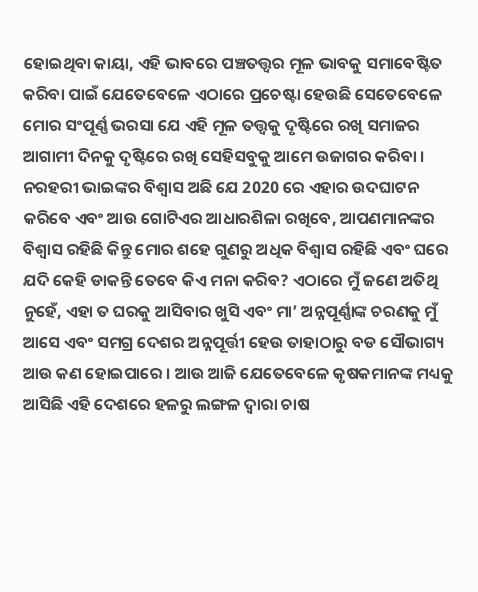ହୋଇଥିବା କାୟା, ଏହି ଭାବରେ ପଞ୍ଚତତ୍ତ୍ଵର ମୂଳ ଭାବକୁ ସମାବେଷ୍ଟିତ କରିବା ପାଇଁ ଯେତେବେଳେ ଏଠାରେ ପ୍ରଚେଷ୍ଟା ହେଉଛି ସେତେବେଳେ ମୋର ସଂପୂର୍ଣ୍ଣ ଭରସା ଯେ ଏହି ମୂଳ ତତ୍ତ୍ୱକୁ ଦୃଷ୍ଟିରେ ରଖି ସମାଜର ଆଗାମୀ ଦିନକୁ ଦୃଷ୍ଟିରେ ରଖି ସେହିସବୁକୁ ଆମେ ଉଜାଗର କରିବା ।
ନରହରୀ ଭାଇଙ୍କର ବିଶ୍ୱାସ ଅଛି ଯେ 2020 ରେ ଏହାର ଉଦଘାଟନ କରିବେ ଏବଂ ଆଉ ଗୋଟିଏର ଆଧାରଶିଳା ରଖିବେ, ଆପଣମାନଙ୍କର ବିଶ୍ୱାସ ରହିଛି କିନ୍ତୁ ମୋର ଶହେ ଗୁଣରୁ ଅଧିକ ବିଶ୍ୱାସ ରହିଛି ଏବଂ ଘରେ ଯଦି କେହି ଡାକନ୍ତି ତେବେ କିଏ ମନା କରିବ? ଏଠାରେ ମୁଁ ଜଣେ ଅତିଥି ନୁହେଁ, ଏହା ତ ଘରକୁ ଆସିବାର ଖୁସି ଏବଂ ମା’ ଅନ୍ନପୂର୍ଣ୍ଣାଙ୍କ ଚରଣକୁ ମୁଁ ଆସେ ଏବଂ ସମଗ୍ର ଦେଶର ଅନ୍ନପୂର୍ତ୍ତୀ ହେଉ ତାହାଠାରୁ ବଡ ସୌଭାଗ୍ୟ ଆଉ କଣ ହୋଇପାରେ । ଆଉ ଆଜି ଯେତେବେଳେ କୃଷକମାନଙ୍କ ମଧ୍ୟକୁ ଆସିଛି ଏହି ଦେଶରେ ହଳରୁ ଲଙ୍ଗଳ ଦ୍ୱାରା ଚାଷ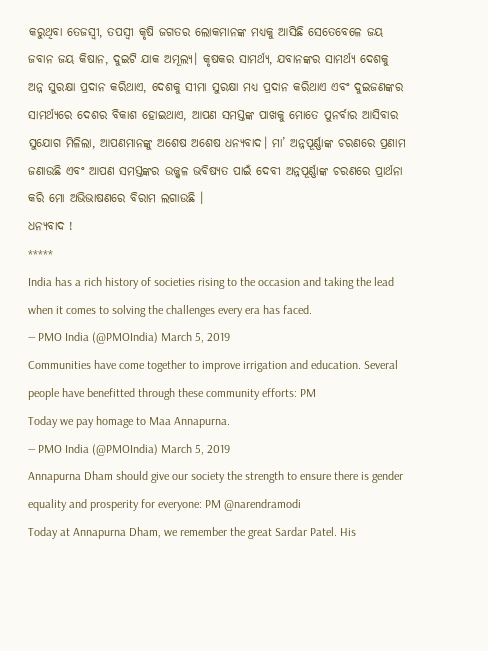କରୁଥିବା ତେଜସ୍ୱୀ, ତପସ୍ୱୀ କୃଷି ଜଗତର ଲୋକମାନଙ୍କ ମଧ୍ୟକୁ ଆସିଛି ସେତେବେଳେ ଜୟ ଜବାନ ଜୟ କିଷାନ, ଦୁଇଟି ଯାକ ଅମୂଲ୍ୟ। କୃଷକର ସାମର୍ଥ୍ୟ, ଯବାନଙ୍କର ସାମର୍ଥ୍ୟ ଦେଶକୁ ଅନ୍ନ ସୁରକ୍ଷା ପ୍ରଦାନ କରିଥାଏ, ଦେଶକୁ ସୀମା ସୁରକ୍ଷା ମଧ୍ୟ ପ୍ରଦାନ କରିଥାଏ ଏବଂ ଦୁଇଜଣଙ୍କର ସାମର୍ଥ୍ୟରେ ଦେଶର ବିକାଶ ହୋଇଥାଏ, ଆପଣ ସମସ୍ତଙ୍କ ପାଖକୁ ମୋତେ ପୁନର୍ବାର ଆସିବାର ସୁଯୋଗ ମିଳିଲା, ଆପଣମାନଙ୍କୁ ଅଶେଷ ଅଶେଷ ଧନ୍ୟବାଦ। ମା’ ଅନ୍ନପୂର୍ଣ୍ଣାଙ୍କ ଚରଣରେ ପ୍ରଣାମ ଜଣାଉଛି ଏବଂ ଆପଣ ସମସ୍ତଙ୍କର ଉଜ୍ଜ୍ୱଳ ଭବିଷ୍ୟତ ପାଇଁ ଦେବୀ ଅନ୍ନପୂର୍ଣ୍ଣାଙ୍କ ଚରଣରେ ପ୍ରାର୍ଥନା କରି ମୋ ଅଭିଭାଷଣରେ ବିରାମ ଲଗାଉଛି ।
ଧନ୍ୟବାଦ !
*****
India has a rich history of societies rising to the occasion and taking the lead when it comes to solving the challenges every era has faced.
— PMO India (@PMOIndia) March 5, 2019
Communities have come together to improve irrigation and education. Several people have benefitted through these community efforts: PM
Today we pay homage to Maa Annapurna.
— PMO India (@PMOIndia) March 5, 2019
Annapurna Dham should give our society the strength to ensure there is gender equality and prosperity for everyone: PM @narendramodi
Today at Annapurna Dham, we remember the great Sardar Patel. His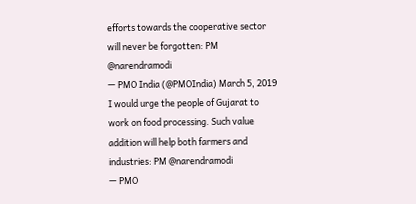efforts towards the cooperative sector will never be forgotten: PM @narendramodi
— PMO India (@PMOIndia) March 5, 2019
I would urge the people of Gujarat to work on food processing. Such value addition will help both farmers and industries: PM @narendramodi
— PMO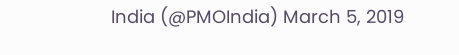India (@PMOIndia) March 5, 2019